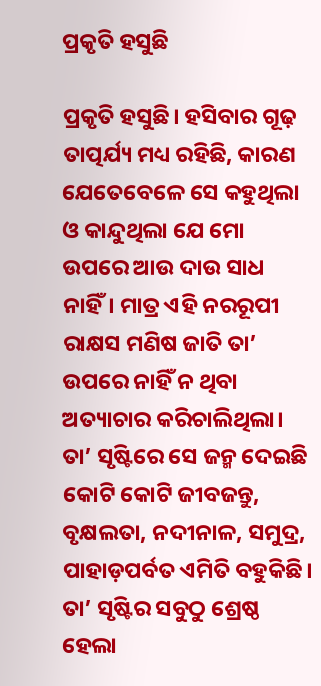ପ୍ରକୃତି ହସୁଛି

ପ୍ରକୃତି ହସୁଛି। ହସିବାର ଗୂଢ଼ ତାତ୍ପର୍ଯ୍ୟ ମଧ୍ୟ ରହିଛି, କାରଣ ଯେତେବେଳେ ସେ କହୁଥିଲା ଓ କାନ୍ଦୁଥିଲା ଯେ ମୋ ଉପରେ ଆଉ ଦାଉ ସାଧ ନାହିଁ। ମାତ୍ର ଏହି ନରରୂପୀ ରାକ୍ଷସ ମଣିଷ ଜାତି ତା’ ଉପରେ ନାହିଁ ନ ଥିବା ଅତ୍ୟାଚାର କରିଚାଲିଥିଲା। ତା’ ସୃଷ୍ଟିରେ ସେ ଜନ୍ମ ଦେଇଛି କୋଟି କୋଟି ଜୀବଜନ୍ତୁ, ବୃକ୍ଷଲତା, ନଦୀନାଳ, ସମୁଦ୍ର, ପାହାଡ଼ପର୍ବତ ଏମିତି ବହୁକିଛି। ତା’ ସୃଷ୍ଟିର ସବୁଠୁ ଶ୍ରେଷ୍ଠ ହେଲା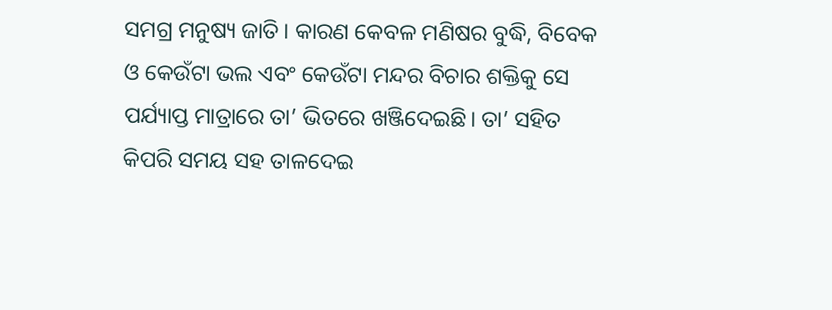ସମଗ୍ର ମନୁଷ୍ୟ ଜାତି। କାରଣ କେବଳ ମଣିଷର ବୁଦ୍ଧି, ବିବେକ ଓ କେଉଁଟା ଭଲ ଏବଂ କେଉଁଟା ମନ୍ଦର ବିଚାର ଶକ୍ତିକୁ ସେ ପର୍ଯ୍ୟାପ୍ତ ମାତ୍ରାରେ ତା’ ଭିତରେ ଖଞ୍ଜିଦେଇଛି। ତା’ ସହିତ କିପରି ସମୟ ସହ ତାଳଦେଇ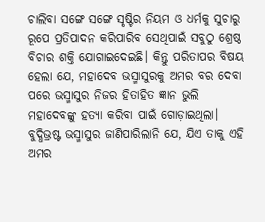ଚାଲିବା ସଙ୍ଗେ ସଙ୍ଗେ ସୃଷ୍ଟିର ନିୟମ ଓ ଧର୍ମକୁ ସୁଚାରୁ ରୂପେ ପ୍ରତିପାଦନ କରିପାରିବ ସେଥିପାଇଁ ସବୁଠୁ ଶ୍ରେଷ୍ଠ ବିଚାର ଶକ୍ତି ଯୋଗାଇଦେଇଛି। କିନ୍ତୁ ପରିତାପର ବିଷୟ ହେଲା ଯେ, ମହାଦେବ ଭସ୍ମାସୁରକୁ ଅମର ବର ଦେବା ପରେ ଭସ୍ମାସୁର ନିଜର ହିତାହିତ ଜ୍ଞାନ ଭୁଲି ମହାଦେବଙ୍କୁ ହତ୍ୟା କରିବା ପାଇଁ ଗୋଡ଼ାଇଥିଲା। ବୁଦ୍ଧିଭ୍ରଷ୍ଟ ଭସ୍ମାସୁର ଜାଣିପାରିଲାନି ଯେ, ଯିଏ ତାକୁ ଏହି ଅମର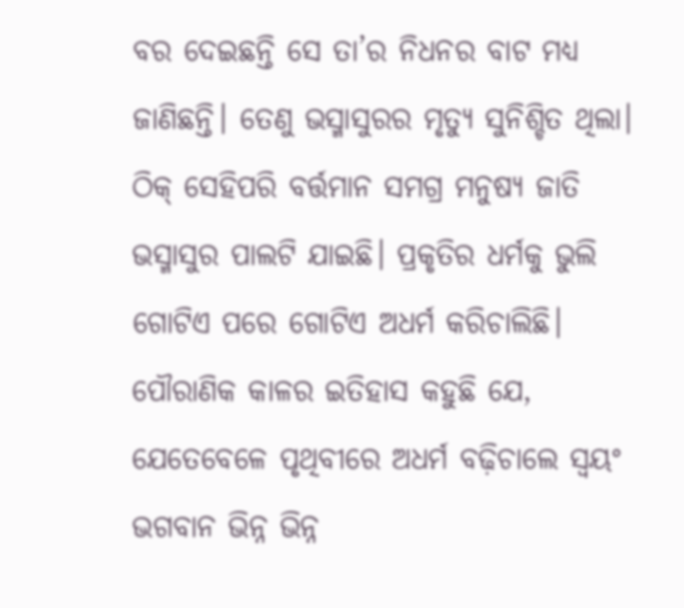ବର ଦେଇଛନ୍ତି ସେ ତା’ର ନିଧନର ବାଟ ମଧ୍ୟ ଜାଣିଛନ୍ତି। ତେଣୁ ଭସ୍ମାସୁରର ମୃତ୍ୟୁ ସୁନିଶ୍ଚିତ ଥିଲା। ଠିକ୍‌ ସେହିପରି ବର୍ତ୍ତମାନ ସମଗ୍ର ମନୁଷ୍ୟ ଜାତି ଭସ୍ମାସୁର ପାଲଟି ଯାଇଛି। ପ୍ରକୃତିର ଧର୍ମକୁ ଭୁଲି ଗୋଟିଏ ପରେ ଗୋଟିଏ ଅଧର୍ମ କରିଚାଲିଛି। ପୌରାଣିକ କାଳର ଇତିହାସ କହୁଛି ଯେ, ଯେତେବେଳେ ପୃଥିବୀରେ ଅଧର୍ମ ବଢ଼ିଚାଲେ ସ୍ବୟଂ ଭଗବାନ ଭିନ୍ନ ଭିନ୍ନ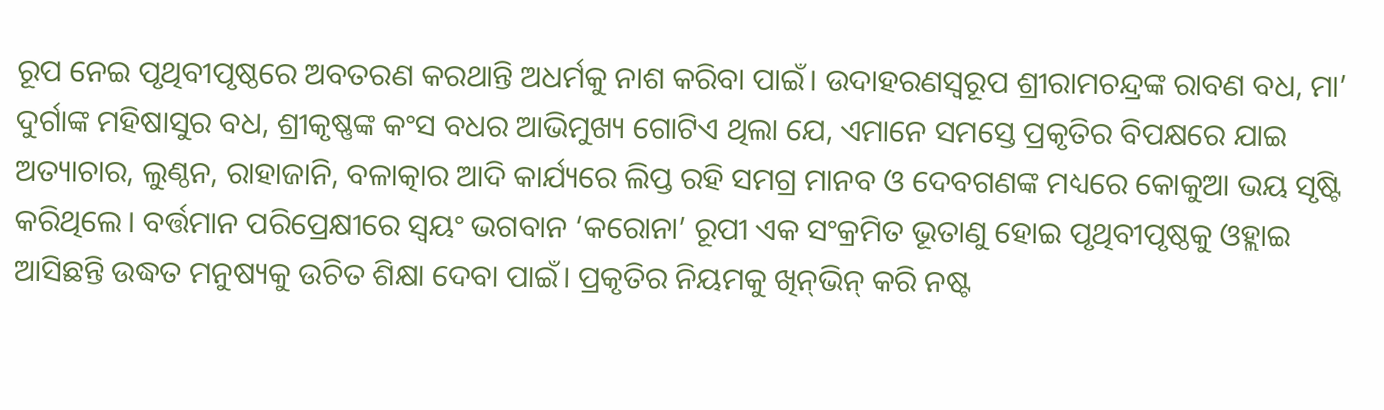ରୂପ ନେଇ ପୃଥିବୀପୃଷ୍ଠରେ ଅବତରଣ କରଥାନ୍ତି ଅଧର୍ମକୁ ନାଶ କରିବା ପାଇଁ। ଉଦାହରଣସ୍ବରୂପ ଶ୍ରୀରାମଚନ୍ଦ୍ରଙ୍କ ରାବଣ ବଧ, ମା’ ଦୁର୍ଗାଙ୍କ ମହିଷାସୁର ବଧ, ଶ୍ରୀକୃଷ୍ଣଙ୍କ କଂସ ବଧର ଆଭିମୁଖ୍ୟ ଗୋଟିଏ ଥିଲା ଯେ, ଏମାନେ ସମସ୍ତେ ପ୍ରକୃତିର ବିପକ୍ଷରେ ଯାଇ ଅତ୍ୟାଚାର, ଲୁଣ୍ଠନ, ରାହାଜାନି, ବଳାତ୍କାର ଆଦି କାର୍ଯ୍ୟରେ ଲିପ୍ତ ରହି ସମଗ୍ର ମାନବ ଓ ଦେବଗଣଙ୍କ ମଧ୍ୟରେ କୋକୁଆ ଭୟ ସୃଷ୍ଟି କରିଥିଲେ। ବର୍ତ୍ତମାନ ପରିପ୍ରେକ୍ଷୀରେ ସ୍ବୟଂ ଭଗବାନ ‘କରୋନା’ ରୂପୀ ଏକ ସଂକ୍ରମିତ ଭୂତାଣୁ ହୋଇ ପୃଥିବୀପୃଷ୍ଠକୁ ଓହ୍ଲାଇ ଆସିଛନ୍ତି ଉଦ୍ଧତ ମନୁଷ୍ୟକୁ ଉଚିତ ଶିକ୍ଷା ଦେବା ପାଇଁ। ପ୍ରକୃତିର ନିୟମକୁ ଖିନ୍‌ଭିନ୍‌ କରି ନଷ୍ଟ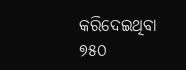କରିଦେଇଥିବା ୭୫୦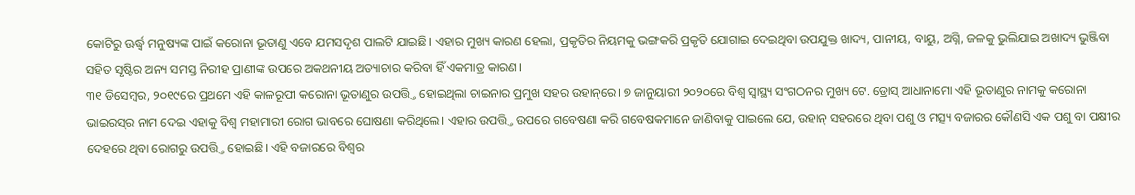କୋଟିରୁ ଊର୍ଦ୍ଧ୍ୱ ମନୁଷ୍ୟଙ୍କ ପାଇଁ କରୋନା ଭୂତାଣୁ ଏବେ ଯମସଦୃଶ ପାଲଟି ଯାଇଛି। ଏହାର ମୁଖ୍ୟ କାରଣ ହେଲା, ପ୍ରକୃତିର ନିୟମକୁ ଭଙ୍ଗକରି ପ୍ରକୃତି ଯୋଗାଇ ଦେଇଥିବା ଉପଯୁକ୍ତ ଖାଦ୍ୟ, ପାନୀୟ, ବାୟୁ, ଅଗ୍ନି, ଜଳକୁ ଭୁଲିଯାଇ ଅଖାଦ୍ୟ ଭୁଞ୍ଜିବା ସହିତ ସୃଷ୍ଟିର ଅନ୍ୟ ସମସ୍ତ ନିରୀହ ପ୍ରାଣୀଙ୍କ ଉପରେ ଅକଥନୀୟ ଅତ୍ୟାଚାର କରିବା ହିଁ ଏକମାତ୍ର କାରଣ।
୩୧ ଡିସେମ୍ବର, ୨୦୧୯ରେ ପ୍ରଥମେ ଏହି କାଳରୂପୀ କରୋନା ଭୂତାଣୁର ଉପତ୍ତ୍ତି ହୋଇଥିଲା ଚାଇନାର ପ୍ରମୁଖ ସହର ଉହାନ୍‌ରେ। ୭ ଜାନୁୟାରୀ ୨୦୨୦ରେ ବିଶ୍ୱ ସ୍ବାସ୍ଥ୍ୟ ସଂଗଠନର ମୁଖ୍ୟ ଟେ. ଡ୍ରୋସ୍‌ ଆଧାନାମୋ ଏହି ଭୂତାଣୁର ନାମକୁ କରୋନା ଭାଇରସ୍‌ର ନାମ ଦେଇ ଏହାକୁ ବିଶ୍ୱ ମହାମାରୀ ରୋଗ ଭାବରେ ଘୋଷଣା କରିଥିଲେ। ଏହାର ଉପତ୍ତ୍ତି ଉପରେ ଗବେଷଣା କରି ଗବେଷକମାନେ ଜାଣିବାକୁ ପାଇଲେ ଯେ, ଉହାନ୍‌ ସହରରେ ଥିବା ପଶୁ ଓ ମତ୍ସ୍ୟ ବଜାରର କୌଣସି ଏକ ପଶୁ ବା ପକ୍ଷୀର ଦେହରେ ଥିବା ରୋଗରୁ ଉପତ୍ତ୍ତି ହୋଇଛି। ଏହି ବଜାରରେ ବିଶ୍ୱର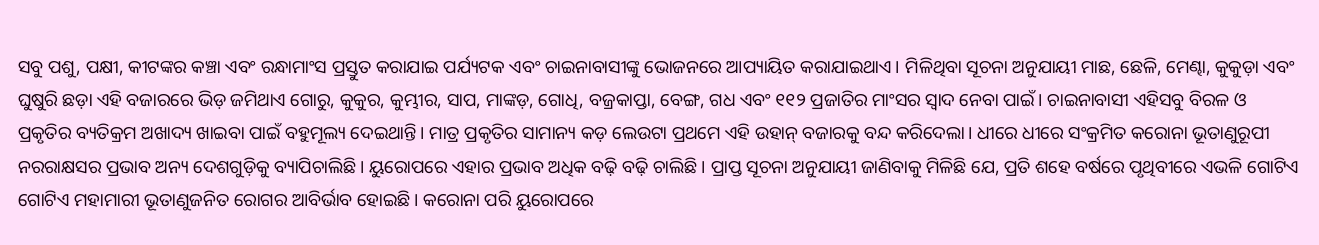ସବୁ ପଶୁ, ପକ୍ଷୀ, କୀଟଙ୍କର କଞ୍ଚା ଏବଂ ରନ୍ଧାମାଂସ ପ୍ରସ୍ତୁତ କରାଯାଇ ପର୍ଯ୍ୟଟକ ଏବଂ ଚାଇନାବାସୀଙ୍କୁ ଭୋଜନରେ ଆପ୍ୟାୟିତ କରାଯାଇଥାଏ। ମିଳିଥିବା ସୂଚନା ଅନୁଯାୟୀ ମାଛ, ଛେଳି, ମେଣ୍ଢା, କୁକୁଡ଼ା ଏବଂ ଘୁଷୁରି ଛଡ଼ା ଏହି ବଜାରରେ ଭିଡ଼ ଜମିଥାଏ ଗୋରୁ, କୁକୁର, କୁମ୍ଭୀର, ସାପ, ମାଙ୍କଡ଼, ଗୋଧି, ବଜ୍ରକାପ୍ତା, ବେଙ୍ଗ, ଗଧ ଏବଂ ୧୧୨ ପ୍ରଜାତିର ମାଂସର ସ୍ବାଦ ନେବା ପାଇଁ। ଚାଇନାବାସୀ ଏହିସବୁ ବିରଳ ଓ ପ୍ରକୃତିର ବ୍ୟତିକ୍ରମ ଅଖାଦ୍ୟ ଖାଇବା ପାଇଁ ବହୁମୂଲ୍ୟ ଦେଇଥାନ୍ତି। ମାତ୍ର ପ୍ରକୃତିର ସାମାନ୍ୟ କଡ଼ ଲେଉଟା ପ୍ରଥମେ ଏହି ଉହାନ୍‌ ବଜାରକୁ ବନ୍ଦ କରିଦେଲା। ଧୀରେ ଧୀରେ ସଂକ୍ରମିତ କରୋନା ଭୂତାଣୁରୂପୀ ନରରାକ୍ଷସର ପ୍ରଭାବ ଅନ୍ୟ ଦେଶଗୁଡ଼ିକୁ ବ୍ୟାପିଚାଲିଛି। ୟୁରୋପରେ ଏହାର ପ୍ରଭାବ ଅଧିକ ବଢ଼ି ବଢ଼ି ଚାଲିଛି। ପ୍ରାପ୍ତ ସୂଚନା ଅନୁଯାୟୀ ଜାଣିବାକୁ ମିଳିଛି ଯେ, ପ୍ରତି ଶହେ ବର୍ଷରେ ପୃଥିବୀରେ ଏଭଳି ଗୋଟିଏ ଗୋଟିଏ ମହାମାରୀ ଭୂତାଣୁଜନିତ ରୋଗର ଆବିର୍ଭାବ ହୋଇଛି। କରୋନା ପରି ୟୁରୋପରେ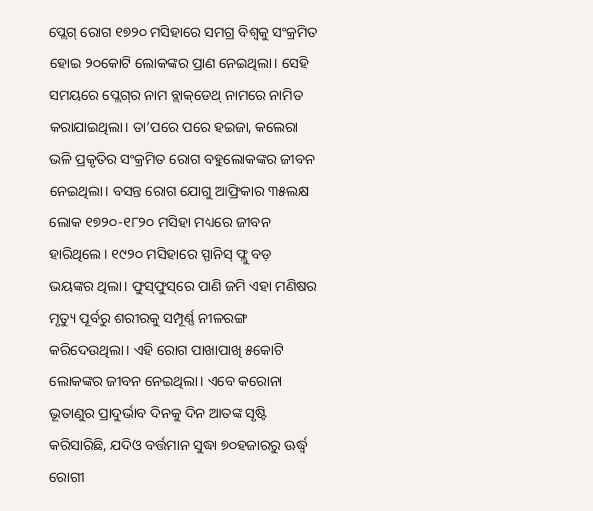ପ୍ଲେଗ୍‌ ରୋଗ ୧୭୨୦ ମସିହାରେ ସମଗ୍ର ବିଶ୍ୱକୁ ସଂକ୍ରମିତ ହୋଇ ୨୦କୋଟି ଲୋକଙ୍କର ପ୍ରାଣ ନେଇଥିଲା। ସେହି ସମୟରେ ପ୍ଲେଗ୍‌ର ନାମ ବ୍ଲାକ୍‌ଡେଥ୍‌ ନାମରେ ନାମିତ କରାଯାଇଥିଲା। ତା’ପରେ ପରେ ହଇଜା, କଲେରା ଭଳି ପ୍ରକୃତିର ସଂକ୍ରମିତ ରୋଗ ବହୁଲୋକଙ୍କର ଜୀବନ ନେଇଥିଲା। ବସନ୍ତ ରୋଗ ଯୋଗୁ ଆଫ୍ରିକାର ୩୫ଲକ୍ଷ ଲୋକ ୧୭୨୦-୧୮୨୦ ମସିହା ମଧ୍ୟରେ ଜୀବନ ହାରିଥିଲେ। ୧୯୨୦ ମସିହାରେ ସ୍ପାନିସ୍‌ ଫ୍ଲୁ ବଡ଼ ଭୟଙ୍କର ଥିଲା। ଫୁସ୍‌ଫୁସ୍‌ରେ ପାଣି ଜମି ଏହା ମଣିଷର ମୃତ୍ୟୁ ପୂର୍ବରୁ ଶରୀରକୁ ସମ୍ପୂର୍ଣ୍ଣ ନୀଳରଙ୍ଗ କରିଦେଉଥିଲା। ଏହି ରୋଗ ପାଖାପାଖି ୫କୋଟି ଲୋକଙ୍କର ଜୀବନ ନେଇଥିଲା। ଏବେ କରୋନା ଭୂତାଣୁର ପ୍ରାଦୁର୍ଭାବ ଦିନକୁ ଦିନ ଆତଙ୍କ ସୃଷ୍ଟି କରିସାରିଛି, ଯଦିଓ ବର୍ତ୍ତମାନ ସୁଦ୍ଧା ୭୦ହଜାରରୁ ଊର୍ଦ୍ଧ୍ୱ ରୋଗୀ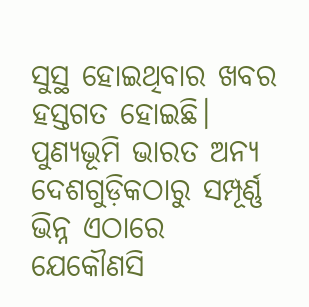ସୁସ୍ଥ ହୋଇଥିବାର ଖବର ହସ୍ତଗତ ହୋଇଛି।
ପୁଣ୍ୟଭୂମି ଭାରତ ଅନ୍ୟ ଦେଶଗୁଡ଼ିକଠାରୁ ସମ୍ପୂର୍ଣ୍ଣ ଭିନ୍ନ ଏଠାରେ ଯେକୌଣସି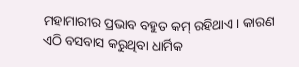ମହାମାରୀର ପ୍ରଭାବ ବହୁତ କମ୍‌ ରହିଥାଏ। କାରଣ ଏଠି ବସବାସ କରୁଥିବା ଧାର୍ମିକ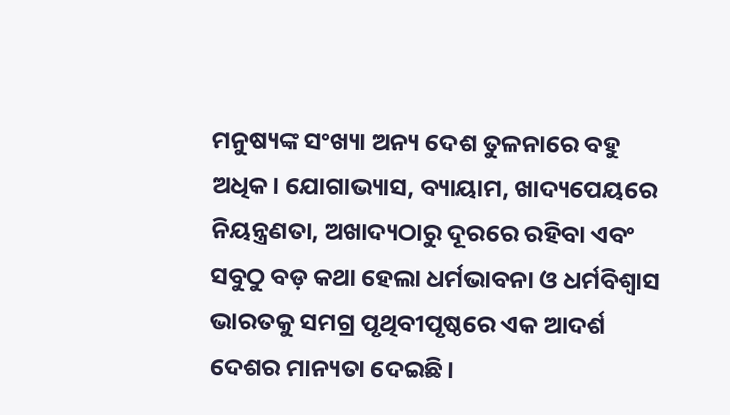ମନୁଷ୍ୟଙ୍କ ସଂଖ୍ୟା ଅନ୍ୟ ଦେଶ ତୁଳନାରେ ବହୁ ଅଧିକ। ଯୋଗାଭ୍ୟାସ, ବ୍ୟାୟାମ, ଖାଦ୍ୟପେୟରେ ନିୟନ୍ତ୍ରଣତା, ଅଖାଦ୍ୟଠାରୁ ଦୂରରେ ରହିବା ଏବଂ ସବୁଠୁ ବଡ଼ କଥା ହେଲା ଧର୍ମଭାବନା ଓ ଧର୍ମବିଶ୍ୱାସ ଭାରତକୁ ସମଗ୍ର ପୃଥିବୀପୃଷ୍ଠରେ ଏକ ଆଦର୍ଶ ଦେଶର ମାନ୍ୟତା ଦେଇଛି।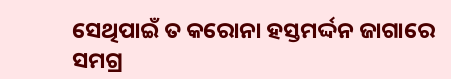ସେଥିପାଇଁ ତ କରୋନା ହସ୍ତମର୍ଦ୍ଦନ ଜାଗାରେ ସମଗ୍ର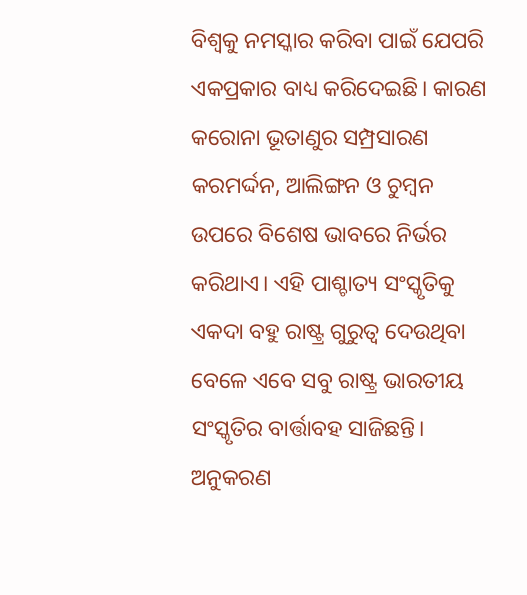ବିଶ୍ୱକୁ ନମସ୍କାର କରିବା ପାଇଁ ଯେପରି ଏକପ୍ରକାର ବାଧ୍ୟ କରିଦେଇଛି। କାରଣ କରୋନା ଭୂତାଣୁର ସମ୍ପ୍ରସାରଣ କରମର୍ଦ୍ଦନ, ଆଲିଙ୍ଗନ ଓ ଚୁମ୍ବନ ଉପରେ ବିଶେଷ ଭାବରେ ନିର୍ଭର କରିଥାଏ। ଏହି ପାଶ୍ଚାତ୍ୟ ସଂସ୍କୃତିକୁ ଏକଦା ବହୁ ରାଷ୍ଟ୍ର ଗୁରୁତ୍ୱ ଦେଉଥିବା ବେଳେ ଏବେ ସବୁ ରାଷ୍ଟ୍ର ଭାରତୀୟ ସଂସ୍କୃତିର ବାର୍ତ୍ତାବହ ସାଜିଛନ୍ତି। ଅନୁକରଣ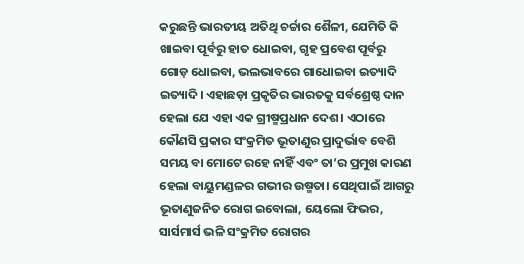କରୁଛନ୍ତି ଭାରତୀୟ ଅତିଥି ଚର୍ଚ୍ଚାର ଶୈଳୀ, ଯେମିତି କି ଖାଇବା ପୂର୍ବରୁ ହାତ ଧୋଇବା, ଗୃହ ପ୍ରବେଶ ପୂର୍ବରୁ ଗୋଡ଼ ଧୋଇବା, ଭଲଭାବରେ ଗାଧୋଇବା ଇତ୍ୟାଦି ଇତ୍ୟାଦି। ଏହାଛଡ଼ା ପ୍ରକୃତିର ଭାରତକୁ ସର୍ବଶ୍ରେଷ୍ଠ ଦାନ ହେଲା ଯେ ଏହା ଏକ ଗ୍ରୀଷ୍ମପ୍ରଧାନ ଦେଶ। ଏଠାରେ କୌଣସି ପ୍ରକାର ସଂକ୍ରମିତ ଭୂତାଣୁର ପ୍ରାଦୁର୍ଭାବ ବେଶି ସମୟ ବା ମୋଟେ ରହେ ନାହିଁ ଏବଂ ତା’ର ପ୍ରମୁଖ କାରଣ ହେଲା ବାୟୁମଣ୍ଡଳର ଗଭୀର ଉଷ୍ମତା। ସେଥିପାଇଁ ଆଗରୁ ଭୂତାଣୁଜନିତ ରୋଗ ଇବୋଲା, ୟେଲୋ ଫିଭର, ସାର୍ସମାର୍ସ ଭଳି ସଂକ୍ରମିତ ରୋଗର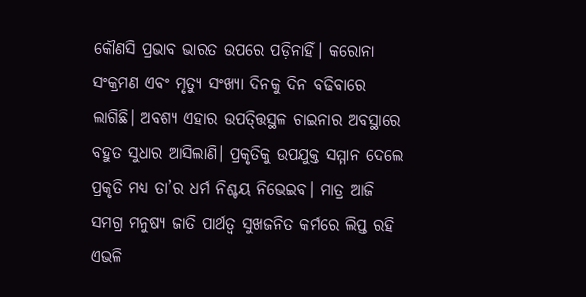କୌଣସି ପ୍ରଭାବ ଭାରତ ଉପରେ ପଡ଼ିନାହିଁ। କରୋନା ସଂକ୍ରମଣ ଏବଂ ମୃତ୍ୟୁ ସଂଖ୍ୟା ଦିନକୁ ଦିନ ବଢିବାରେ ଲାଗିଛି। ଅବଶ୍ୟ ଏହାର ଉପତ୍ତ୍ତିସ୍ଥଳ ଚାଇନାର ଅବସ୍ଥାରେ ବହୁତ ସୁଧାର ଆସିଲାଣି। ପ୍ରକୃତିକୁ ଉପଯୁକ୍ତ ସମ୍ମାନ ଦେଲେ ପ୍ରକୃତି ମଧ୍ୟ ତା’ର ଧର୍ମ ନିଶ୍ଚୟ ନିଭେଇବ। ମାତ୍ର ଆଜି ସମଗ୍ର ମନୁଷ୍ୟ ଜାତି ପାର୍ଥତ୍ବ ସୁଖଜନିତ କର୍ମରେ ଲିପ୍ତ ରହି ଏଭଳି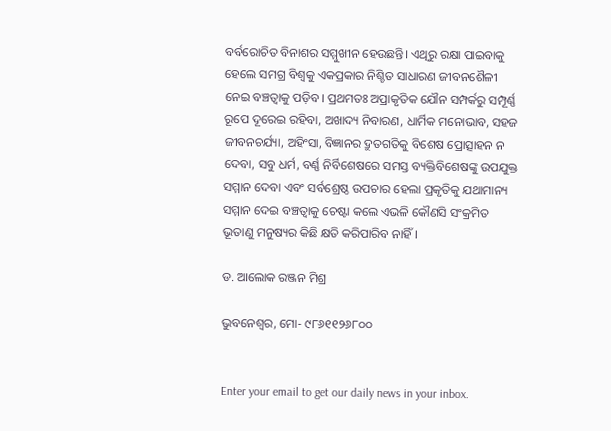ବର୍ବରୋଚିତ ବିନାଶର ସମ୍ମୁଖୀନ ହେଉଛନ୍ତି। ଏଥିରୁ ରକ୍ଷା ପାଇବାକୁ ହେଲେ ସମଗ୍ର ବିଶ୍ୱକୁ ଏକପ୍ରକାର ନିଶ୍ଚିତ ସାଧାରଣ ଜୀବନଶୈଳୀ ନେଇ ବଞ୍ଚତ୍ବାକୁ ପଡ଼ିବ। ପ୍ରଥମତଃ ଅପ୍ରାକୃତିକ ଯୌନ ସମ୍ପର୍କରୁ ସମ୍ପୂର୍ଣ୍ଣ ରୂପେ ଦୂରେଇ ରହିବା, ଅଖାଦ୍ୟ ନିବାରଣ, ଧାର୍ମିକ ମନୋଭାବ, ସହଜ ଜୀବନଚର୍ଯ୍ୟା, ଅହିଂସା, ବିଜ୍ଞାନର ଦ୍ରୁତଗତିକୁ ବିଶେଷ ପ୍ରୋତ୍ସାହନ ନ ଦେବା, ସବୁ ଧର୍ମ, ବର୍ଣ୍ଣ ନିର୍ବିଶେଷରେ ସମସ୍ତ ବ୍ୟକ୍ତିବିଶେଷଙ୍କୁ ଉପଯୁକ୍ତ ସମ୍ମାନ ଦେବା ଏବଂ ସର୍ବଶ୍ରେଷ୍ଠ ଉପଚାର ହେଲା ପ୍ରକୃତିକୁ ଯଥାମାନ୍ୟ ସମ୍ମାନ ଦେଇ ବଞ୍ଚତ୍ବାକୁ ଚେଷ୍ଟା କଲେ ଏଭଳି କୌଣସି ସଂକ୍ରମିତ ଭୂତାଣୁ ମନୁଷ୍ୟର କିଛି କ୍ଷତି କରିପାରିବ ନାହିଁ।

ଡ. ଆଲୋକ ରଞ୍ଜନ ମିଶ୍ର

ଭୁବନେଶ୍ୱର, ମୋ- ୯୮୬୧୧୨୬୮୦୦


Enter your email to get our daily news in your inbox.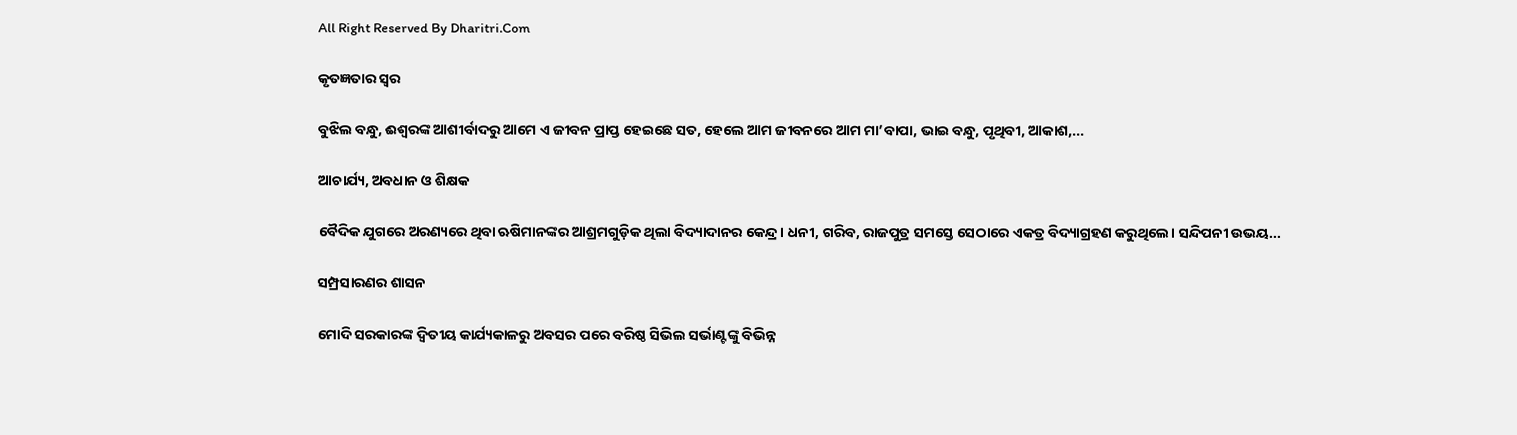All Right Reserved By Dharitri.Com

କୃତଜ୍ଞତାର ସ୍ବର

ବୁଝିଲ ବନ୍ଧୁ, ଈଶ୍ବରଙ୍କ ଆଶୀର୍ବାଦରୁ ଆମେ ଏ ଜୀବନ ପ୍ରାପ୍ତ ହେଇଛେ ସତ, ହେଲେ ଆମ ଜୀବନରେ ଆମ ମା’ବାପା, ଭାଇ ବନ୍ଧୁ, ପୃଥିବୀ, ଆକାଶ,...

ଆଚାର୍ଯ୍ୟ, ଅବଧାନ ଓ ଶିକ୍ଷକ

ବୈଦିକ ଯୁଗରେ ଅରଣ୍ୟରେ ଥିବା ଋଷିମାନଙ୍କର ଆଶ୍ରମଗୁଡ଼ିକ ଥିଲା ବିଦ୍ୟାଦାନର କେନ୍ଦ୍ର। ଧନୀ, ଗରିବ, ରାଜପୁତ୍ର ସମସ୍ତେ ସେଠାରେ ଏକତ୍ର ବିଦ୍ୟାଗ୍ରହଣ କରୁଥିଲେ। ସନ୍ଦିପନୀ ଉଭୟ...

ସମ୍ପ୍ରସାରଣର ଶାସନ

ମୋଦି ସରକାରଙ୍କ ଦ୍ୱିତୀୟ କାର୍ଯ୍ୟକାଳରୁ ଅବସର ପରେ ବରିଷ୍ଠ ସିଭିଲ ସର୍ଭାଣ୍ଟଙ୍କୁ ବିଭିନ୍ନ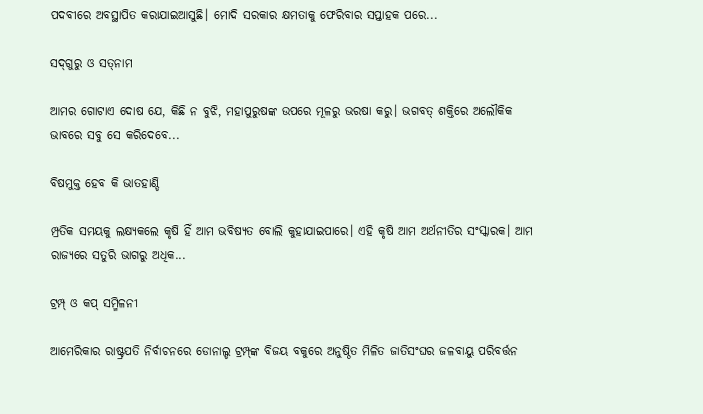ପଦବୀରେ ଅବସ୍ଥାପିତ କରାଯାଇଆସୁଛି। ମୋଦି ସରକାର କ୍ଷମତାକୁ ଫେରିବାର ସପ୍ତାହକ ପରେ...

ସଦ୍‌ଗୁରୁ ଓ ସତ୍‌ନାମ

ଆମର ଗୋଟାଏ ଦୋଷ ଯେ, କିଛି ନ ବୁଝି, ମହାପୁରୁଷଙ୍କ ଉପରେ ମୂଳରୁ ଭରଷା କରୁ। ଭଗବତ୍‌ ଶକ୍ତିରେ ଅଲୌକିକ ଭାବରେ ସବୁ ସେ କରିଦେବେ...

ବିଷମୁକ୍ତ ହେବ କି ଭାତହାଣ୍ଡି

ମ୍ପ୍ରତିକ ସମୟକୁ ଲକ୍ଷ୍ୟକଲେ କୃଷି ହିଁ ଆମ ଭବିଷ୍ୟତ ବୋଲି କୁହାଯାଇପାରେ। ଏହି କୃଷି ଆମ ଅର୍ଥନୀତିର ସଂସ୍କାରକ। ଆମ ରାଜ୍ୟରେ ସତୁରି ଭାଗରୁ ଅଧିକ...

ଟ୍ରମ୍ପ୍‌ ଓ କପ୍‌ ସମ୍ମିଳନୀ

ଆମେରିକାର ରାଷ୍ଟ୍ରପତି ନିର୍ବାଚନରେ ଡୋନାଲ୍ଡ ଟ୍ରମ୍ପ୍‌ଙ୍କ ବିଜୟ ବକୁରେ ଅନୁଷ୍ଠିତ ମିଳିତ ଜାତିସଂଘର ଜଳବାୟୁ ପରିବର୍ତ୍ତନ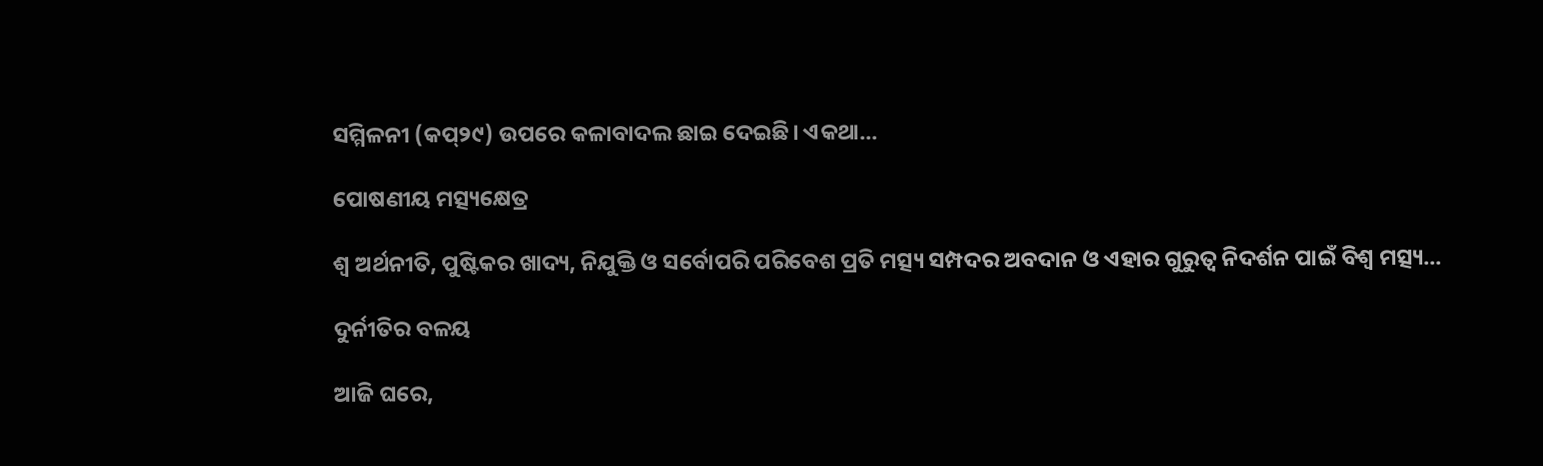ସମ୍ମିଳନୀ (କପ୍‌୨୯) ଉପରେ କଳାବାଦଲ ଛାଇ ଦେଇଛି। ଏକଥା...

ପୋଷଣୀୟ ମତ୍ସ୍ୟକ୍ଷେତ୍ର

ଶ୍ୱ ଅର୍ଥନୀତି, ପୁଷ୍ଟିକର ଖାଦ୍ୟ, ନିଯୁକ୍ତି ଓ ସର୍ବୋପରି ପରିବେଶ ପ୍ରତି ମତ୍ସ୍ୟ ସମ୍ପଦର ଅବଦାନ ଓ ଏହାର ଗୁରୁତ୍ୱ ନିଦର୍ଶନ ପାଇଁ ବିଶ୍ୱ ମତ୍ସ୍ୟ...

ଦୁର୍ନୀତିର ବଳୟ

ଆଜି ଘରେ,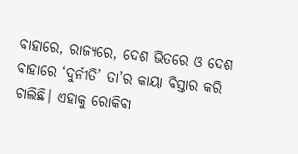ବାହାରେ, ରାଜ୍ୟରେ, ଦେଶ ଭିତରେ ଓ ଦେଶ ବାହାରେ ‘ଦୁର୍ନୀତି’ ତା’ର କାୟା ବିସ୍ତାର କରି ଚାଲିଛି। ଏହାକୁ ରୋକିବା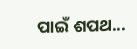ପାଇଁ ଶପଥ...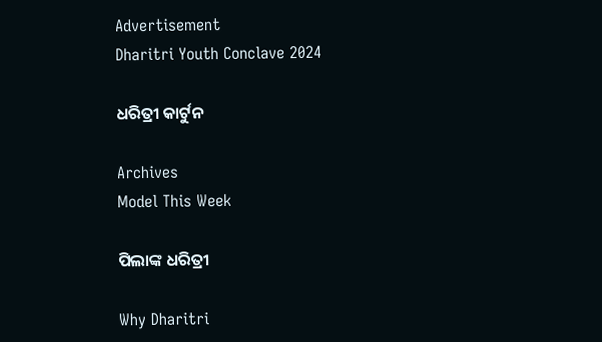Advertisement
Dharitri Youth Conclave 2024

ଧରିତ୍ରୀ କାର୍ଟୁନ

Archives
Model This Week

ପିଲାଙ୍କ ଧରିତ୍ରୀ

Why Dharitri